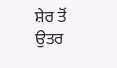ਸ਼ੇਰ ਤੋਂ ਉਤਰ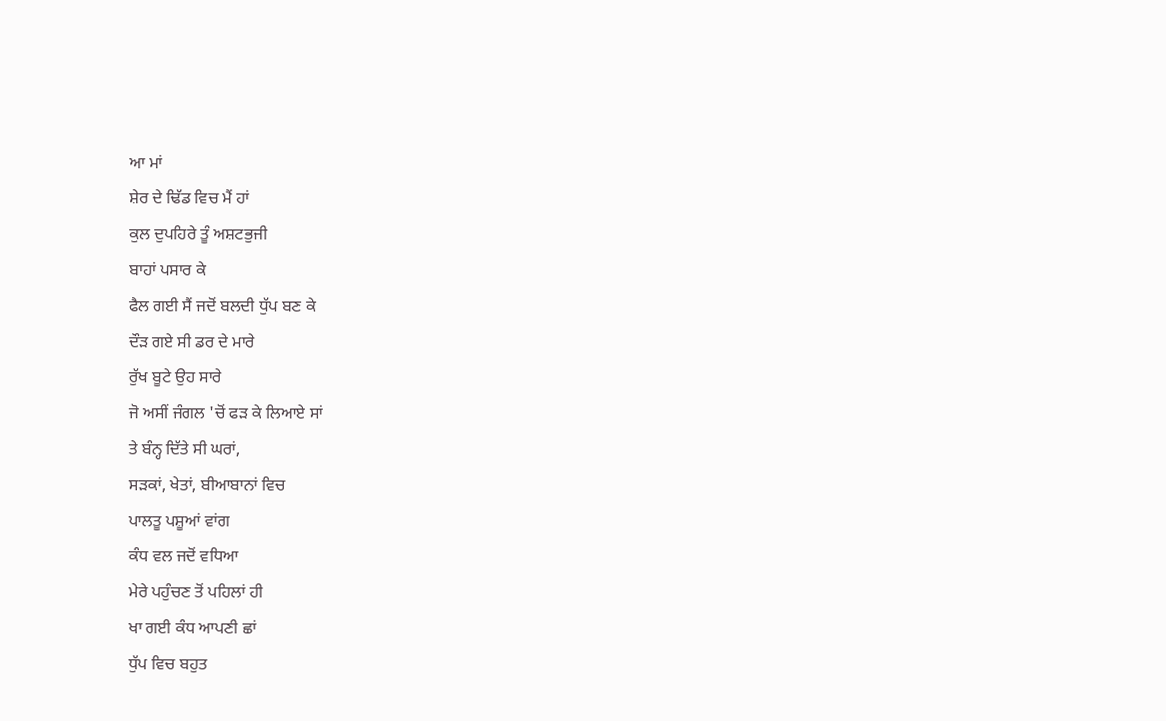ਆ ਮਾਂ
ਸ਼ੇਰ ਦੇ ਢਿੱਡ ਵਿਚ ਮੈਂ ਹਾਂ
ਕੁਲ ਦੁਪਹਿਰੇ ਤੂੰ ਅਸ਼ਟਭੁਜੀ
ਬਾਹਾਂ ਪਸਾਰ ਕੇ
ਫੈਲ ਗਈ ਸੈਂ ਜਦੋਂ ਬਲਦੀ ਧੁੱਪ ਬਣ ਕੇ
ਦੌੜ ਗਏ ਸੀ ਡਰ ਦੇ ਮਾਰੇ
ਰੁੱਖ ਬੂਟੇ ਉਹ ਸਾਰੇ
ਜੋ ਅਸੀਂ ਜੰਗਲ 'ਚੋਂ ਫੜ ਕੇ ਲਿਆਏ ਸਾਂ
ਤੇ ਬੰਨ੍ਹ ਦਿੱਤੇ ਸੀ ਘਰਾਂ,
ਸੜਕਾਂ, ਖੇਤਾਂ, ਬੀਆਬਾਨਾਂ ਵਿਚ
ਪਾਲਤੂ ਪਸ਼ੂਆਂ ਵਾਂਗ
ਕੰਧ ਵਲ ਜਦੋਂ ਵਧਿਆ
ਮੇਰੇ ਪਹੁੰਚਣ ਤੋਂ ਪਹਿਲਾਂ ਹੀ
ਖਾ ਗਈ ਕੰਧ ਆਪਣੀ ਛਾਂ
ਧੁੱਪ ਵਿਚ ਬਹੁਤ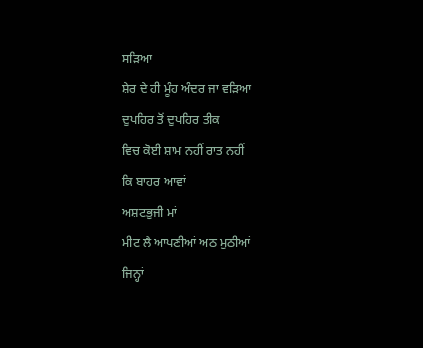ਸੜਿਆ
ਸ਼ੇਰ ਦੇ ਹੀ ਮੂੰਹ ਅੰਦਰ ਜਾ ਵੜਿਆ
ਦੁਪਹਿਰ ਤੋਂ ਦੁਪਹਿਰ ਤੀਕ
ਵਿਚ ਕੋਈ ਸ਼ਾਮ ਨਹੀਂ ਰਾਤ ਨਹੀਂ
ਕਿ ਬਾਹਰ ਆਵਾਂ
ਅਸ਼ਟਭੁਜੀ ਮਾਂ
ਮੀਟ ਲੈ ਆਪਣੀਆਂ ਅਠ ਮੁਠੀਆਂ
ਜਿਨ੍ਹਾਂ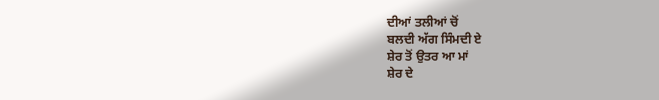ਦੀਆਂ ਤਲੀਆਂ ਚੋਂ
ਬਲਦੀ ਅੱਗ ਸਿੰਮਦੀ ਏ
ਸ਼ੇਰ ਤੋਂ ਉਤਰ ਆ ਮਾਂ
ਸ਼ੇਰ ਦੇ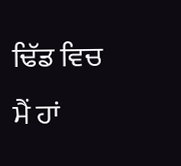ਢਿੱਡ ਵਿਚ ਮੈਂ ਹਾਂ